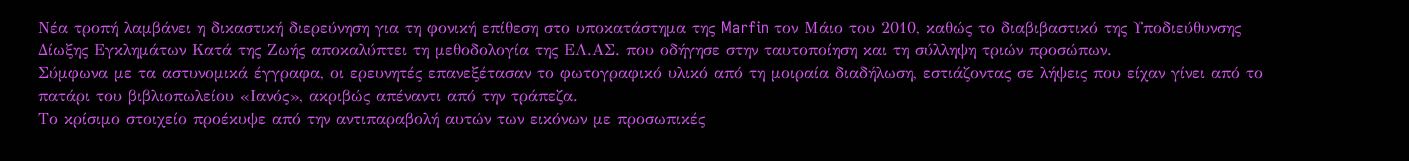Νέα τροπή λαμβάνει η δικαστική διερεύνηση για τη φονική επίθεση στο υποκατάστημα της Marfin τον Μάιο του 2010, καθώς το διαβιβαστικό της Υποδιεύθυνσης Δίωξης Εγκλημάτων Κατά της Ζωής αποκαλύπτει τη μεθοδολογία της ΕΛ.ΑΣ. που οδήγησε στην ταυτοποίηση και τη σύλληψη τριών προσώπων.
Σύμφωνα με τα αστυνομικά έγγραφα, οι ερευνητές επανεξέτασαν το φωτογραφικό υλικό από τη μοιραία διαδήλωση, εστιάζοντας σε λήψεις που είχαν γίνει από το πατάρι του βιβλιοπωλείου «Ιανός», ακριβώς απέναντι από την τράπεζα.
Το κρίσιμο στοιχείο προέκυψε από την αντιπαραβολή αυτών των εικόνων με προσωπικές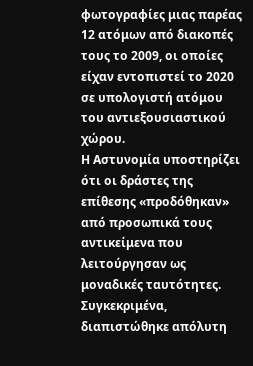φωτογραφίες μιας παρέας 12 ατόμων από διακοπές τους το 2009, οι οποίες είχαν εντοπιστεί το 2020 σε υπολογιστή ατόμου του αντιεξουσιαστικού χώρου.
Η Αστυνομία υποστηρίζει ότι οι δράστες της επίθεσης «προδόθηκαν» από προσωπικά τους αντικείμενα που λειτούργησαν ως μοναδικές ταυτότητες. Συγκεκριμένα, διαπιστώθηκε απόλυτη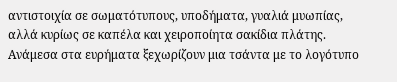αντιστοιχία σε σωματότυπους, υποδήματα, γυαλιά μυωπίας, αλλά κυρίως σε καπέλα και χειροποίητα σακίδια πλάτης.
Ανάμεσα στα ευρήματα ξεχωρίζουν μια τσάντα με το λογότυπο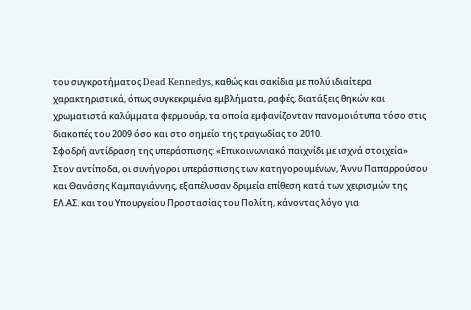του συγκροτήματος Dead Kennedys, καθώς και σακίδια με πολύ ιδιαίτερα χαρακτηριστικά, όπως συγκεκριμένα εμβλήματα, ραφές, διατάξεις θηκών και χρωματιστά καλύμματα φερμουάρ, τα οποία εμφανίζονταν πανομοιότυπα τόσο στις διακοπές του 2009 όσο και στο σημείο της τραγωδίας το 2010.
Σφοδρή αντίδραση της υπεράσπισης: «Επικοινωνιακό παιχνίδι με ισχνά στοιχεία»
Στον αντίποδα, οι συνήγοροι υπεράσπισης των κατηγορουμένων, Άννυ Παπαρρούσου και Θανάσης Καμπαγιάννης, εξαπέλυσαν δριμεία επίθεση κατά των χειρισμών της ΕΛ.ΑΣ. και του Υπουργείου Προστασίας του Πολίτη, κάνοντας λόγο για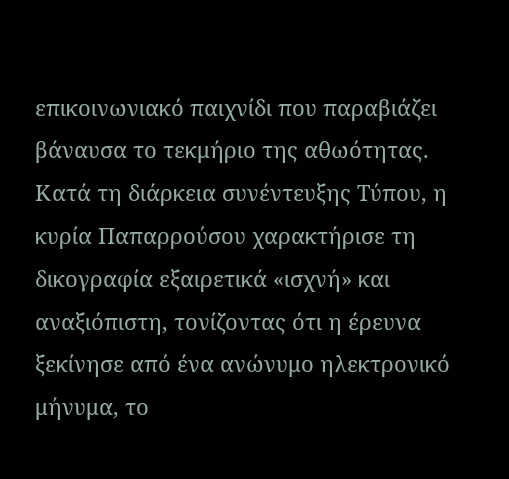επικοινωνιακό παιχνίδι που παραβιάζει βάναυσα το τεκμήριο της αθωότητας.
Κατά τη διάρκεια συνέντευξης Τύπου, η κυρία Παπαρρούσου χαρακτήρισε τη δικογραφία εξαιρετικά «ισχνή» και αναξιόπιστη, τονίζοντας ότι η έρευνα ξεκίνησε από ένα ανώνυμο ηλεκτρονικό μήνυμα, το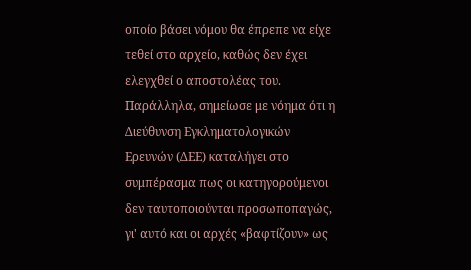οποίο βάσει νόμου θα έπρεπε να είχε τεθεί στο αρχείο, καθώς δεν έχει ελεγχθεί ο αποστολέας του.
Παράλληλα, σημείωσε με νόημα ότι η Διεύθυνση Εγκληματολογικών Ερευνών (ΔΕΕ) καταλήγει στο συμπέρασμα πως οι κατηγορούμενοι δεν ταυτοποιούνται προσωποπαγώς, γι' αυτό και οι αρχές «βαφτίζουν» ως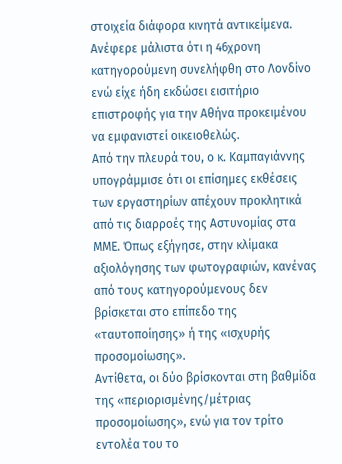στοιχεία διάφορα κινητά αντικείμενα. Ανέφερε μάλιστα ότι η 46χρονη κατηγορούμενη συνελήφθη στο Λονδίνο ενώ είχε ήδη εκδώσει εισιτήριο επιστροφής για την Αθήνα προκειμένου να εμφανιστεί οικειοθελώς.
Από την πλευρά του, ο κ. Καμπαγιάννης υπογράμμισε ότι οι επίσημες εκθέσεις των εργαστηρίων απέχουν προκλητικά από τις διαρροές της Αστυνομίας στα ΜΜΕ. Όπως εξήγησε, στην κλίμακα αξιολόγησης των φωτογραφιών, κανένας από τους κατηγορούμενους δεν βρίσκεται στο επίπεδο της «ταυτοποίησης» ή της «ισχυρής προσομοίωσης».
Αντίθετα, οι δύο βρίσκονται στη βαθμίδα της «περιορισμένης/μέτριας προσομοίωσης», ενώ για τον τρίτο εντολέα του το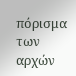πόρισμα των αρχών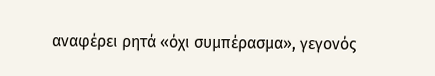αναφέρει ρητά «όχι συμπέρασμα», γεγονός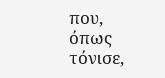που, όπως τόνισε,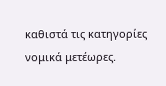καθιστά τις κατηγορίες νομικά μετέωρες.